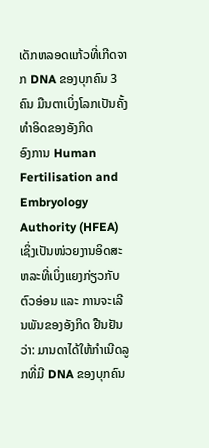ເດັກຫລອດແກ້ວທີ່ເກີດຈາກ DNA ຂອງບຸກຄົນ 3 ຄົນ ມືນຕາເບິ່ງໂລກເປັນຄັ້ງທໍາອິດຂອງອັງກິດ
ອົງການ Human Fertilisation and Embryology Authority (HFEA) ເຊິ່ງເປັນໜ່ວຍງານອິດສະຫລະທີ່ເບິ່ງແຍງກ່ຽວກັບຕົວອ່ອນ ແລະ ການຈະເລີນພັນຂອງອັງກິດ ຢືນຢັນວ່າ: ມານດາໄດ້ໃຫ້ກໍາເນີດລູກທີ່ມີ DNA ຂອງບຸກຄົນ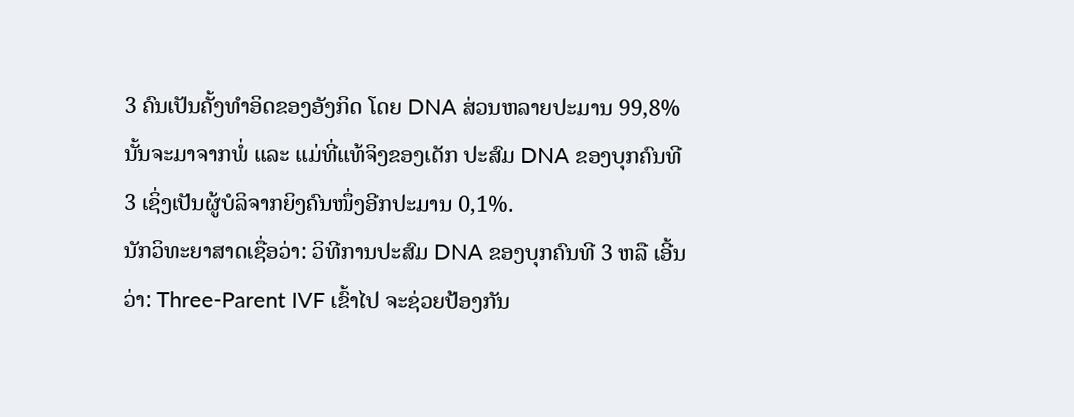3 ຄົນເປັນຄັ້ງທໍາອິດຂອງອັງກິດ ໂດຍ DNA ສ່ວນຫລາຍປະມານ 99,8% ນັ້ນຈະມາຈາກພໍ່ ແລະ ແມ່ທີ່ແທ້ຈິງຂອງເດັກ ປະສົມ DNA ຂອງບຸກຄົນທີ 3 ເຊິ່ງເປັນຜູ້ບໍລິຈາກຍິງຄົນໜຶ່ງອີກປະມານ 0,1%.
ນັກວິທະຍາສາດເຊື່ອວ່າ: ວິທີການປະສົມ DNA ຂອງບຸກຄົນທີ 3 ຫລື ເອີ້ນວ່າ: Three-Parent IVF ເຂົ້າໄປ ຈະຊ່ວຍປ້ອງກັນ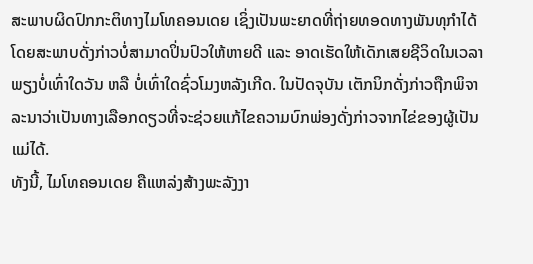ສະພາບຜິດປົກກະຕິທາງໄມໂທຄອນເດຍ ເຊິ່ງເປັນພະຍາດທີ່ຖ່າຍທອດທາງພັນທຸກໍາໄດ້ ໂດຍສະພາບດັ່ງກ່າວບໍ່ສາມາດປິ່ນປົວໃຫ້ຫາຍດີ ແລະ ອາດເຮັດໃຫ້ເດັກເສຍຊີວິດໃນເວລາພຽງບໍ່ເທົ່າໃດວັນ ຫລື ບໍ່ເທົ່າໃດຊົ່ວໂມງຫລັງເກີດ. ໃນປັດຈຸບັນ ເຕັກນິກດັ່ງກ່າວຖືກພິຈາລະນາວ່າເປັນທາງເລືອກດຽວທີ່ຈະຊ່ວຍແກ້ໄຂຄວາມບົກພ່ອງດັ່ງກ່າວຈາກໄຂ່ຂອງຜູ້ເປັນແມ່ໄດ້.
ທັງນີ້, ໄມໂທຄອນເດຍ ຄືແຫລ່ງສ້າງພະລັງງາ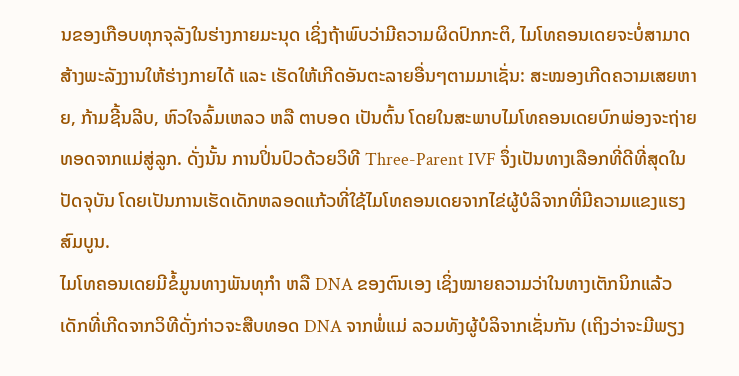ນຂອງເກືອບທຸກຈຸລັງໃນຮ່າງກາຍມະນຸດ ເຊິ່ງຖ້າພົບວ່າມີຄວາມຜິດປົກກະຕິ, ໄມໂທຄອນເດຍຈະບໍ່ສາມາດສ້າງພະລັງງານໃຫ້ຮ່າງກາຍໄດ້ ແລະ ເຮັດໃຫ້ເກີດອັນຕະລາຍອື່ນໆຕາມມາເຊັ່ນ: ສະໝອງເກີດຄວາມເສຍຫາຍ, ກ້າມຊີ້ນລີບ, ຫົວໃຈລົ້ມເຫລວ ຫລື ຕາບອດ ເປັນຕົ້ນ ໂດຍໃນສະພາບໄມໂທຄອນເດຍບົກພ່ອງຈະຖ່າຍທອດຈາກແມ່ສູ່ລູກ. ດັ່ງນັ້ນ ການປິ່ນປົວດ້ວຍວິທີ Three-Parent IVF ຈຶ່ງເປັນທາງເລືອກທີ່ດີທີ່ສຸດໃນປັດຈຸບັນ ໂດຍເປັນການເຮັດເດັກຫລອດແກ້ວທີ່ໃຊ້ໄມໂທຄອນເດຍຈາກໄຂ່ຜູ້ບໍລິຈາກທີ່ມີຄວາມແຂງແຮງສົມບູນ.
ໄມໂທຄອນເດຍມີຂໍ້ມູນທາງພັນທຸກໍາ ຫລື DNA ຂອງຕົນເອງ ເຊິ່ງໝາຍຄວາມວ່າໃນທາງເຕັກນິກແລ້ວ ເດັກທີ່ເກີດຈາກວິທີດັ່ງກ່າວຈະສືບທອດ DNA ຈາກພໍ່ແມ່ ລວມທັງຜູ້ບໍລິຈາກເຊັ່ນກັນ (ເຖິງວ່າຈະມີພຽງ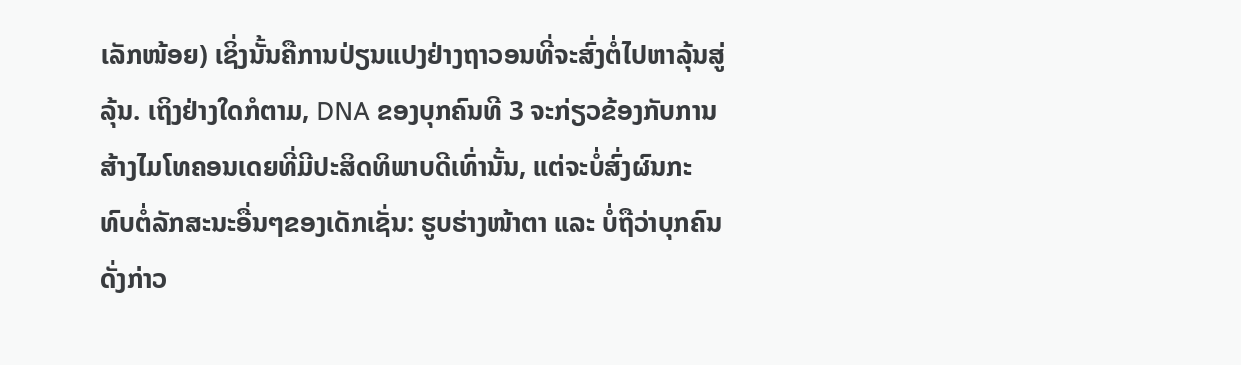ເລັກໜ້ອຍ) ເຊິ່ງນັ້ນຄືການປ່ຽນແປງຢ່າງຖາວອນທີ່ຈະສົ່ງຕໍ່ໄປຫາລຸ້ນສູ່ລຸ້ນ. ເຖິງຢ່າງໃດກໍຕາມ, DNA ຂອງບຸກຄົນທີ 3 ຈະກ່ຽວຂ້ອງກັບການສ້າງໄມໂທຄອນເດຍທີ່ມີປະສິດທິພາບດີເທົ່ານັ້ນ, ແຕ່ຈະບໍ່ສົ່ງຜົນກະທົບຕໍ່ລັກສະນະອື່ນໆຂອງເດັກເຊັ່ນ: ຮູບຮ່າງໜ້າຕາ ແລະ ບໍ່ຖືວ່າບຸກຄົນດັ່ງກ່າວ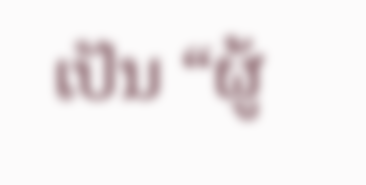ເປັນ “ຜູ້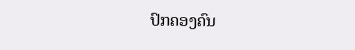ປົກຄອງຄົນ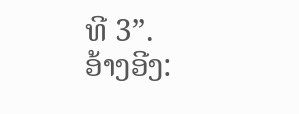ທີ 3”.
ອ້າງອີງ: